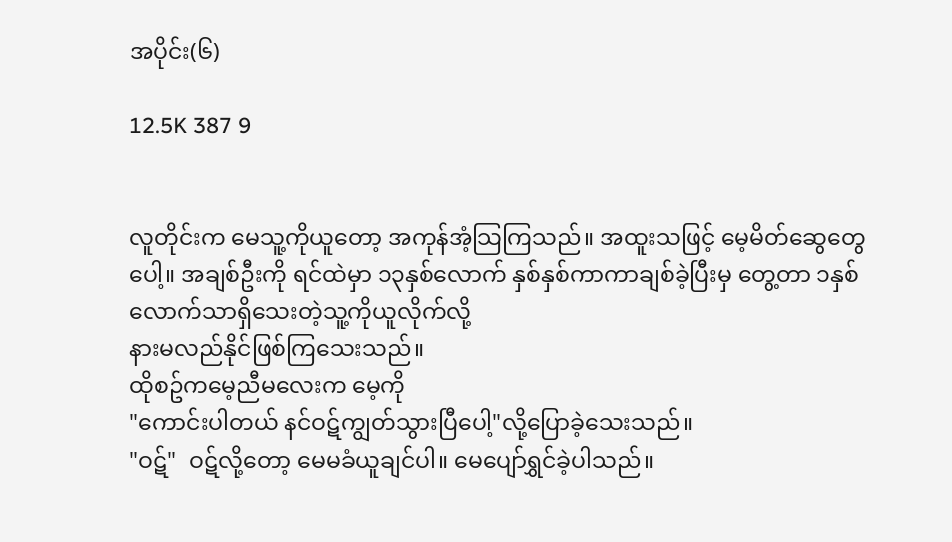အပိုင်း(၆)

12.5K 387 9


လူတိုင်းက မေသူ့ကိုယူတော့ အကုန်အံ့သြကြသည်။ အထူးသဖြင့် မေ့မိတ်ဆွေတွေပေါ့။ အချစ်ဦးကို ရင်ထဲမှာ ၁၃နှစ်လောက် နှစ်နှစ်ကာကာချစ်ခဲ့ပြီးမှ တွေ့တာ ၁နှစ်လောက်သာရှိသေးတဲ့သူ့ကိုယူလိုက်လို့
နားမလည်နိုင်ဖြစ်ကြသေးသည်။
ထိုစဥ်ကမေ့ညီမလေးက မေ့ကို
"ကောင်းပါတယ် နင်ဝဋ်ကျွတ်သွားပြီပေါ့"လို့ပြောခဲ့သေးသည်။
"ဝဋ်"  ဝဋ်လို့တော့ မေမခံယူချင်ပါ။ မေပျော်ရွှင်ခဲ့ပါသည်။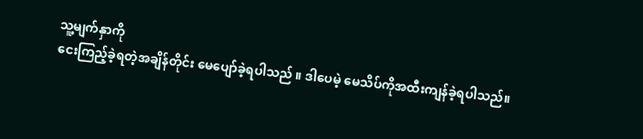သူ့မျက်နှာကို
ငေးကြည့်ခဲ့ရတဲ့အချိန်တိုင်း မေပျော်ခဲ့ရပါသည် ။ ဒါပေမဲ့ မေသိပ်ကိုအထီးကျန်ခဲ့ရပါသည်။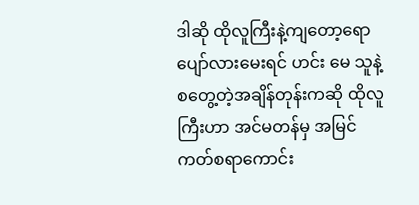ဒါဆို ထိုလူကြီးနဲ့ကျတော့ရော ပျော်လားမေးရင် ဟင်း မေ သူနဲ့စတွေ့တဲ့အချိန်တုန်းကဆို ထိုလူကြီးဟာ အင်မတန်မှ အမြင်ကတ်စရာကောင်း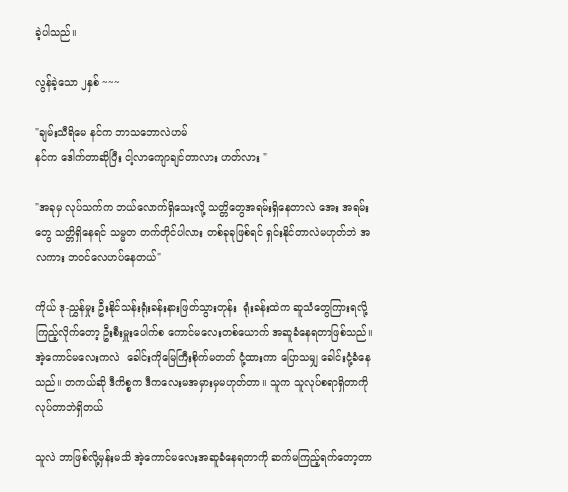ခဲ့ပါသည်။

လွန်ခဲ့သော ၂နှစ် ~~~

"ချမ်းသီရိမေ နင်က ဘာသဘောလဲဟမ်
နင်က ဒေါက်တာဆိုပြီး ငါ့လာကျောချင်တာလား ဟတ်လား "

"အခုမှ လုပ်သက်က ဘယ်လောက်ရှိသေးလို့ သတ္တိတွေအရမ်းရှိနေတာလဲ အေး အရမ်းတွေ သတ္တိရှိနေရင် သမ္မတ တက်တိုင်ပါလား တစ်ခုခုဖြစ်ရင် ရှင်းနိုင်တာလဲမဟုတ်ဘဲ အလကား ဘဝင်လေဟပ်နေတယ်"

ကိုယ် ဒု-ညွှန်မှုး ဦးနိုင်သန်းရုံးခန်းနားဖြတ်သွားတုန်း  ရုံးခန်းထဲက ဆူသံတွေကြားရလို့ကြည့်လိုက်တော့ ဦးစီးမှူးပေါက်စ ကောင်မလေးတစ်ယောက် အဆူခံနေရတာဖြစ်သည်။ အဲ့ကောင်မလေးကလဲ  ခေါင်းကိုမြေကြီးစိုက်မတတ် ငုံ့ထားကာ ပြောသမျှ ခေါင်းငုံ့ခံနေသည်။ တကယ်ဆို ဒီကိစ္စက ဒီကလေးမအမှားမှမဟုတ်တာ။ သူက သူလုပ်စရာရှိတာကို လုပ်တာဘဲရှိတယ်

သူလဲ ဘာဖြစ်လို့မှန်းမသိ အဲ့ကောင်မလေးအဆူခံနေရတာကို ဆက်မကြည့်ရက်တော့တာ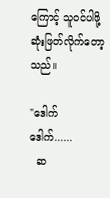ကြောင့် သူဝင်ပါဖို့ ဆုံးဖြတ်လိုက်တော့သည်။

"ဒေါက် ဒေါက်......
  ဆ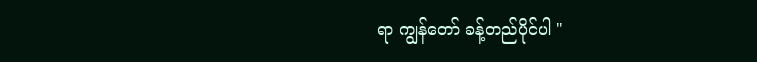ရာ ကျွန်တော် ခန့်တည်ပိုင်ပါ "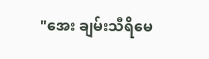"အေး ချမ်းသီရိမေ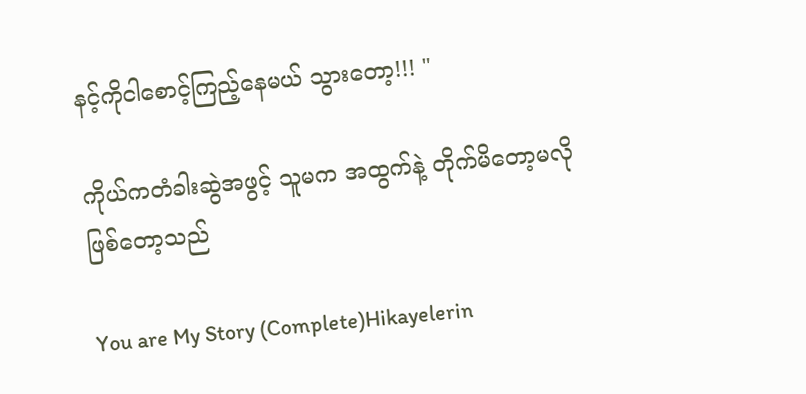နင့်ကိုငါစောင့်ကြည့်နေမယ် သွားတော့!!! "

ကိုယ်ကတံခါးဆွဲအဖွင့် သူမက အထွက်နဲ့ တိုက်မိတော့မလိုဖြစ်တော့သည်

You are My Story (Complete)Hikayelerin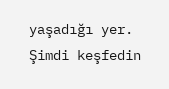yaşadığı yer. Şimdi keşfedin